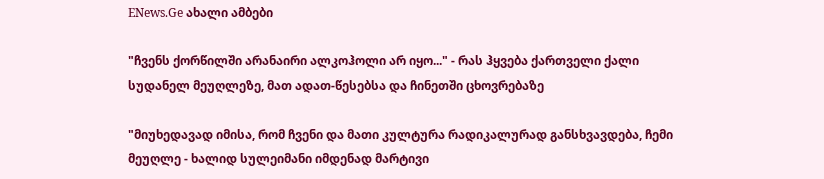ENews.Ge ახალი ამბები

"ჩვენს ქორწილში არანაირი ალკოჰოლი არ იყო..." - რას ჰყვება ქართველი ქალი სუდანელ მეუღლეზე, მათ ადათ-წესებსა და ჩინეთში ცხოვრებაზე

"მიუხედავად იმისა, რომ ჩვენი და მათი კულტურა რადიკალურად განსხვავდება, ჩემი მეუღლე - ხალიდ სულეიმანი იმდენად მარტივი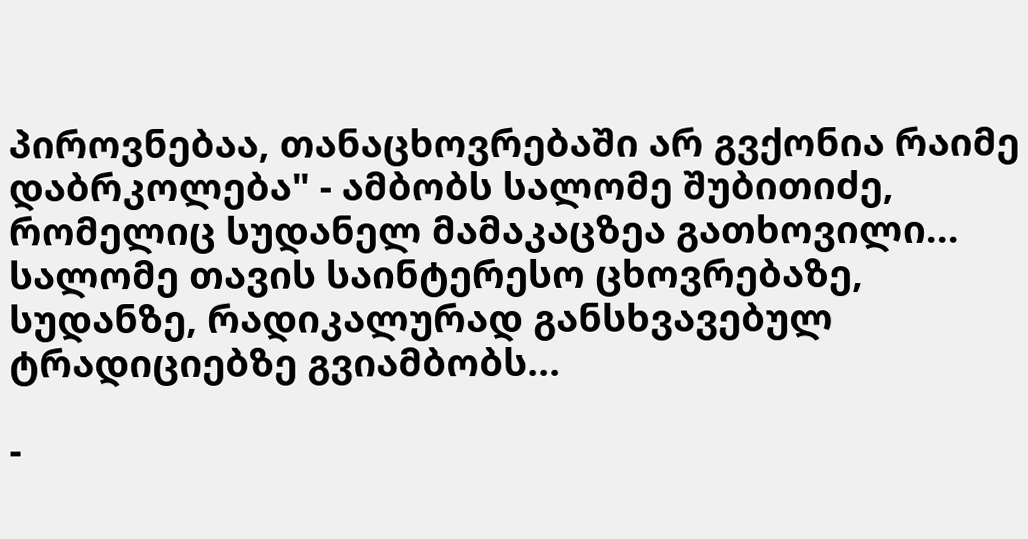პიროვნებაა, თანაცხოვრებაში არ გვქონია რაიმე დაბრკოლება" - ამბობს სალომე შუბითიძე, რომელიც სუდანელ მამაკაცზეა გათხოვილი... სალომე თავის საინტერესო ცხოვრებაზე, სუდანზე, რადიკალურად განსხვავებულ ტრადიციებზე გვიამბობს...

-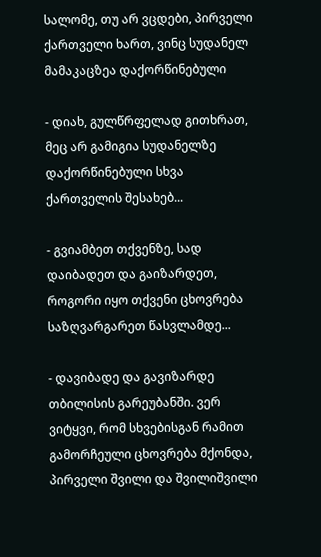სალომე, თუ არ ვცდები, პირველი ქართველი ხართ, ვინც სუდანელ მამაკაცზეა დაქორწინებული

- დიახ, გულწრფელად გითხრათ, მეც არ გამიგია სუდანელზე დაქორწინებული სხვა ქართველის შესახებ...

- გვიამბეთ თქვენზე, სად დაიბადეთ და გაიზარდეთ, როგორი იყო თქვენი ცხოვრება საზღვარგარეთ წასვლამდე...

- დავიბადე და გავიზარდე თბილისის გარეუბანში. ვერ ვიტყვი, რომ სხვებისგან რამით გამორჩეული ცხოვრება მქონდა, პირველი შვილი და შვილიშვილი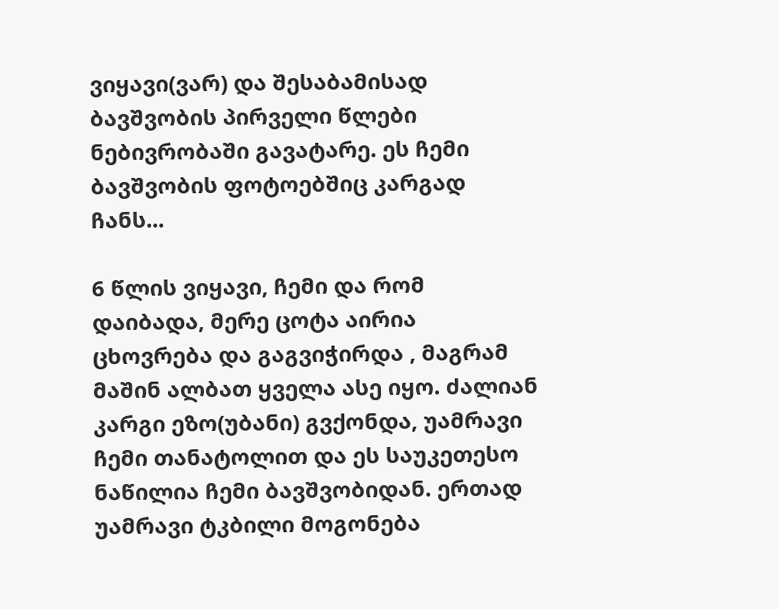ვიყავი(ვარ) და შესაბამისად ბავშვობის პირველი წლები ნებივრობაში გავატარე. ეს ჩემი ბავშვობის ფოტოებშიც კარგად ჩანს...

6 წლის ვიყავი, ჩემი და რომ დაიბადა, მერე ცოტა აირია ცხოვრება და გაგვიჭირდა , მაგრამ მაშინ ალბათ ყველა ასე იყო. ძალიან კარგი ეზო(უბანი) გვქონდა, უამრავი ჩემი თანატოლით და ეს საუკეთესო ნაწილია ჩემი ბავშვობიდან. ერთად უამრავი ტკბილი მოგონება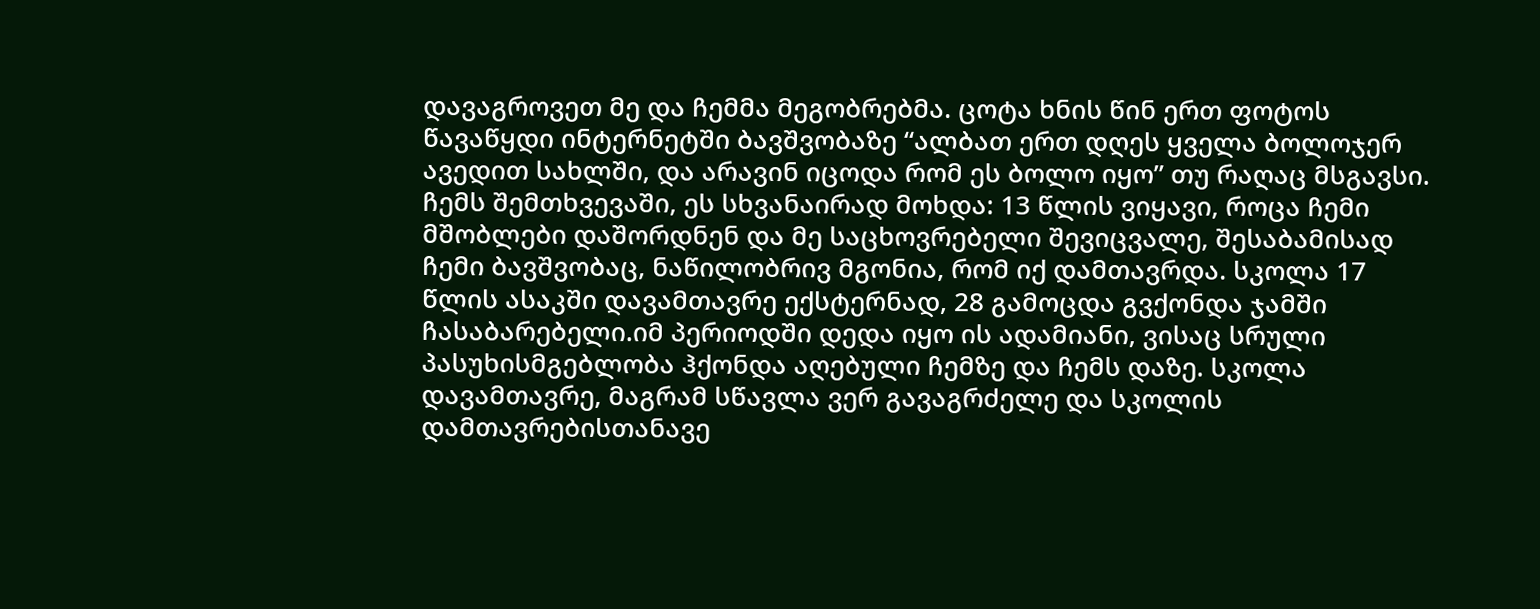დავაგროვეთ მე და ჩემმა მეგობრებმა. ცოტა ხნის წინ ერთ ფოტოს წავაწყდი ინტერნეტში ბავშვობაზე “ალბათ ერთ დღეს ყველა ბოლოჯერ ავედით სახლში, და არავინ იცოდა რომ ეს ბოლო იყო” თუ რაღაც მსგავსი. ჩემს შემთხვევაში, ეს სხვანაირად მოხდა: 13 წლის ვიყავი, როცა ჩემი მშობლები დაშორდნენ და მე საცხოვრებელი შევიცვალე, შესაბამისად ჩემი ბავშვობაც, ნაწილობრივ მგონია, რომ იქ დამთავრდა. სკოლა 17 წლის ასაკში დავამთავრე ექსტერნად, 28 გამოცდა გვქონდა ჯამში ჩასაბარებელი.იმ პერიოდში დედა იყო ის ადამიანი, ვისაც სრული პასუხისმგებლობა ჰქონდა აღებული ჩემზე და ჩემს დაზე. სკოლა დავამთავრე, მაგრამ სწავლა ვერ გავაგრძელე და სკოლის დამთავრებისთანავე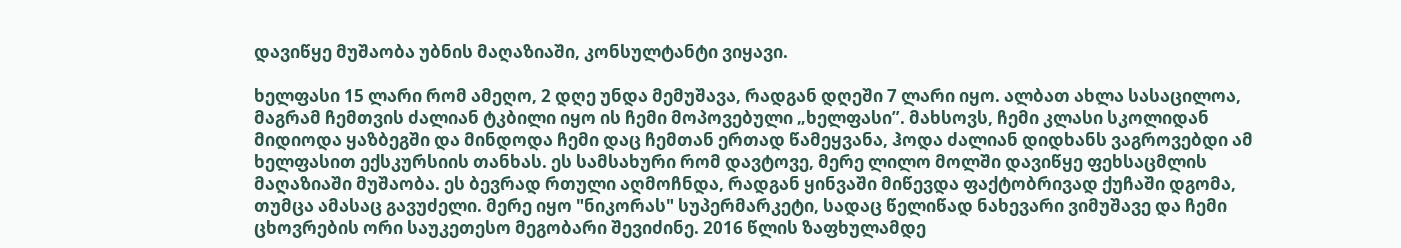დავიწყე მუშაობა უბნის მაღაზიაში, კონსულტანტი ვიყავი.

ხელფასი 15 ლარი რომ ამეღო, 2 დღე უნდა მემუშავა, რადგან დღეში 7 ლარი იყო. ალბათ ახლა სასაცილოა, მაგრამ ჩემთვის ძალიან ტკბილი იყო ის ჩემი მოპოვებული „ხელფასი”. მახსოვს, ჩემი კლასი სკოლიდან მიდიოდა ყაზბეგში და მინდოდა ჩემი დაც ჩემთან ერთად წამეყვანა, ჰოდა ძალიან დიდხანს ვაგროვებდი ამ ხელფასით ექსკურსიის თანხას. ეს სამსახური რომ დავტოვე, მერე ლილო მოლში დავიწყე ფეხსაცმლის მაღაზიაში მუშაობა. ეს ბევრად რთული აღმოჩნდა, რადგან ყინვაში მიწევდა ფაქტობრივად ქუჩაში დგომა, თუმცა ამასაც გავუძელი. მერე იყო "ნიკორას" სუპერმარკეტი, სადაც წელიწად ნახევარი ვიმუშავე და ჩემი ცხოვრების ორი საუკეთესო მეგობარი შევიძინე. 2016 წლის ზაფხულამდე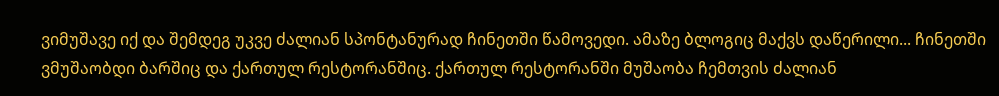ვიმუშავე იქ და შემდეგ უკვე ძალიან სპონტანურად ჩინეთში წამოვედი. ამაზე ბლოგიც მაქვს დაწერილი... ჩინეთში ვმუშაობდი ბარშიც და ქართულ რესტორანშიც. ქართულ რესტორანში მუშაობა ჩემთვის ძალიან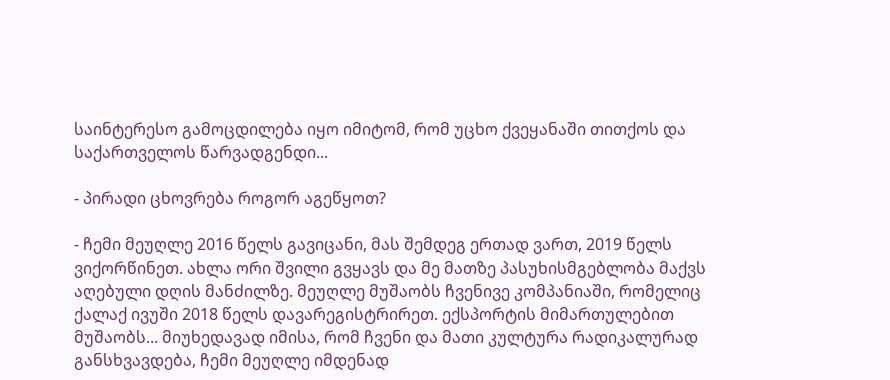საინტერესო გამოცდილება იყო იმიტომ, რომ უცხო ქვეყანაში თითქოს და საქართველოს წარვადგენდი...

- პირადი ცხოვრება როგორ აგეწყოთ?

- ჩემი მეუღლე 2016 წელს გავიცანი, მას შემდეგ ერთად ვართ, 2019 წელს ვიქორწინეთ. ახლა ორი შვილი გვყავს და მე მათზე პასუხისმგებლობა მაქვს აღებული დღის მანძილზე. მეუღლე მუშაობს ჩვენივე კომპანიაში, რომელიც ქალაქ ივუში 2018 წელს დავარეგისტრირეთ. ექსპორტის მიმართულებით მუშაობს... მიუხედავად იმისა, რომ ჩვენი და მათი კულტურა რადიკალურად განსხვავდება, ჩემი მეუღლე იმდენად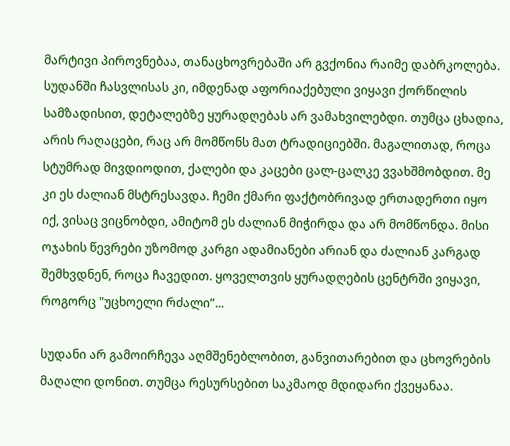მარტივი პიროვნებაა, თანაცხოვრებაში არ გვქონია რაიმე დაბრკოლება. სუდანში ჩასვლისას კი, იმდენად აფორიაქებული ვიყავი ქორწილის სამზადისით, დეტალებზე ყურადღებას არ ვამახვილებდი. თუმცა ცხადია, არის რაღაცები, რაც არ მომწონს მათ ტრადიციებში. მაგალითად, როცა სტუმრად მივდიოდით, ქალები და კაცები ცალ-ცალკე ვვახშმობდით. მე კი ეს ძალიან მსტრესავდა. ჩემი ქმარი ფაქტობრივად ერთადერთი იყო იქ, ვისაც ვიცნობდი, ამიტომ ეს ძალიან მიჭირდა და არ მომწონდა. მისი ოჯახის წევრები უზომოდ კარგი ადამიანები არიან და ძალიან კარგად შემხვდნენ, როცა ჩავედით. ყოველთვის ყურადღების ცენტრში ვიყავი, როგორც "უცხოელი რძალი”...

სუდანი არ გამოირჩევა აღმშენებლობით, განვითარებით და ცხოვრების მაღალი დონით. თუმცა რესურსებით საკმაოდ მდიდარი ქვეყანაა.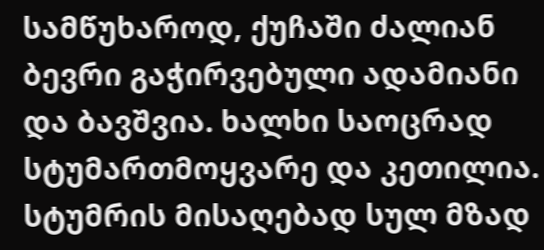სამწუხაროდ, ქუჩაში ძალიან ბევრი გაჭირვებული ადამიანი და ბავშვია. ხალხი საოცრად სტუმართმოყვარე და კეთილია. სტუმრის მისაღებად სულ მზად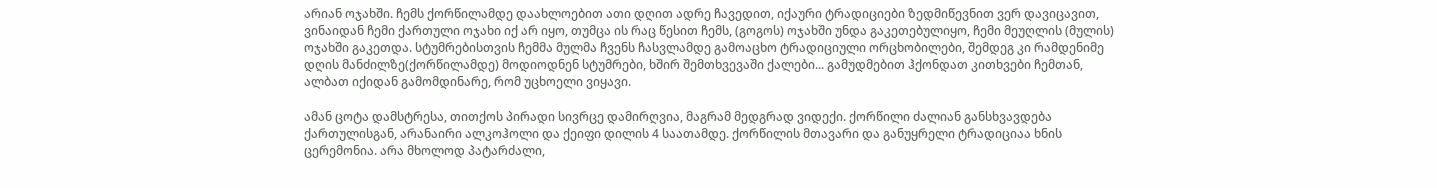არიან ოჯახში. ჩემს ქორწილამდე დაახლოებით ათი დღით ადრე ჩავედით, იქაური ტრადიციები ზედმიწევნით ვერ დავიცავით, ვინაიდან ჩემი ქართული ოჯახი იქ არ იყო, თუმცა ის რაც წესით ჩემს, (გოგოს) ოჯახში უნდა გაკეთებულიყო, ჩემი მეუღლის (მულის) ოჯახში გაკეთდა. სტუმრებისთვის ჩემმა მულმა ჩვენს ჩასვლამდე გამოაცხო ტრადიციული ორცხობილები, შემდეგ კი რამდენიმე დღის მანძილზე(ქორწილამდე) მოდიოდნენ სტუმრები, ხშირ შემთხვევაში ქალები... გამუდმებით ჰქონდათ კითხვები ჩემთან, ალბათ იქიდან გამომდინარე, რომ უცხოელი ვიყავი.

ამან ცოტა დამსტრესა, თითქოს პირადი სივრცე დამირღვია, მაგრამ მედგრად ვიდექი. ქორწილი ძალიან განსხვავდება ქართულისგან, არანაირი ალკოჰოლი და ქეიფი დილის 4 საათამდე. ქორწილის მთავარი და განუყრელი ტრადიციაა ხნის ცერემონია. არა მხოლოდ პატარძალი,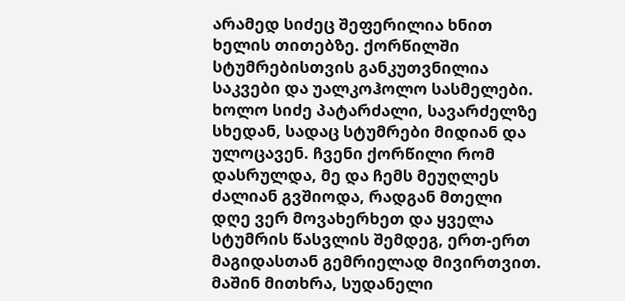არამედ სიძეც შეფერილია ხნით ხელის თითებზე. ქორწილში სტუმრებისთვის განკუთვნილია საკვები და უალკოჰოლო სასმელები. ხოლო სიძე პატარძალი, სავარძელზე სხედან, სადაც სტუმრები მიდიან და ულოცავენ. ჩვენი ქორწილი რომ დასრულდა, მე და ჩემს მეუღლეს ძალიან გვშიოდა, რადგან მთელი დღე ვერ მოვახერხეთ და ყველა სტუმრის წასვლის შემდეგ, ერთ-ერთ მაგიდასთან გემრიელად მივირთვით. მაშინ მითხრა, სუდანელი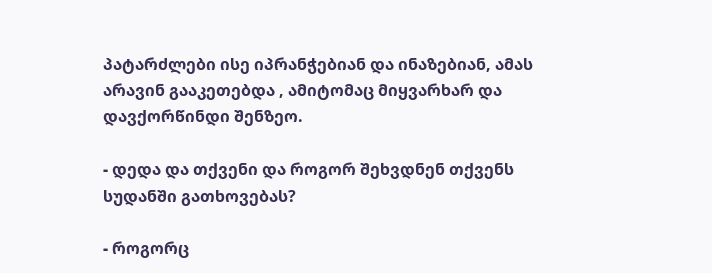პატარძლები ისე იპრანჭებიან და ინაზებიან, ამას არავინ გააკეთებდა , ამიტომაც მიყვარხარ და დავქორწინდი შენზეო.

- დედა და თქვენი და როგორ შეხვდნენ თქვენს სუდანში გათხოვებას?

- როგორც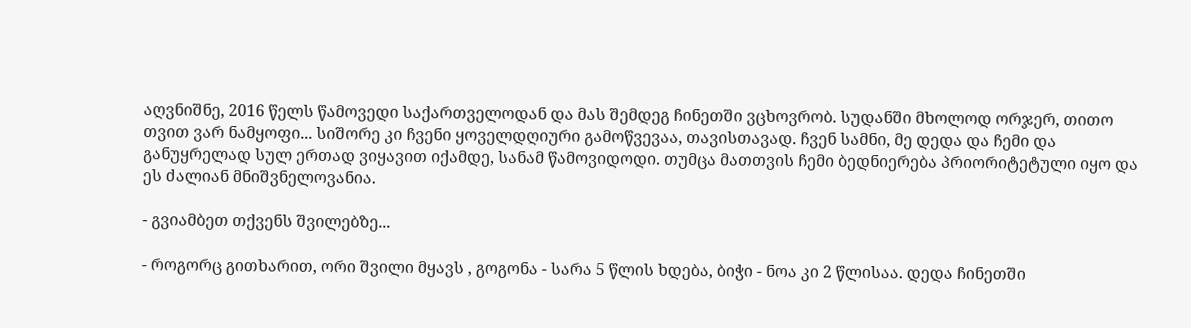აღვნიშნე, 2016 წელს წამოვედი საქართველოდან და მას შემდეგ ჩინეთში ვცხოვრობ. სუდანში მხოლოდ ორჯერ, თითო თვით ვარ ნამყოფი... სიშორე კი ჩვენი ყოველდღიური გამოწვევაა, თავისთავად. ჩვენ სამნი, მე დედა და ჩემი და განუყრელად სულ ერთად ვიყავით იქამდე, სანამ წამოვიდოდი. თუმცა მათთვის ჩემი ბედნიერება პრიორიტეტული იყო და ეს ძალიან მნიშვნელოვანია.

- გვიამბეთ თქვენს შვილებზე...

- როგორც გითხარით, ორი შვილი მყავს , გოგონა - სარა 5 წლის ხდება, ბიჭი - ნოა კი 2 წლისაა. დედა ჩინეთში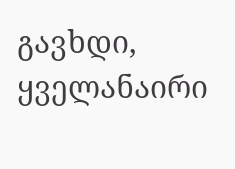გავხდი, ყველანაირი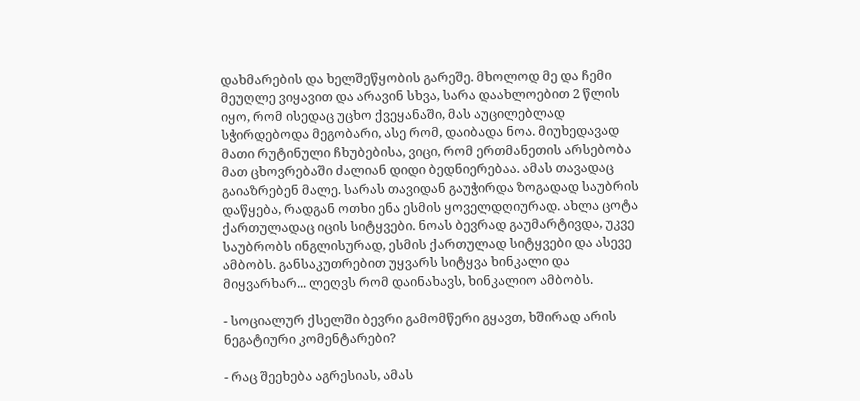დახმარების და ხელშეწყობის გარეშე. მხოლოდ მე და ჩემი მეუღლე ვიყავით და არავინ სხვა, სარა დაახლოებით 2 წლის იყო, რომ ისედაც უცხო ქვეყანაში, მას აუცილებლად სჭირდებოდა მეგობარი, ასე რომ, დაიბადა ნოა. მიუხედავად მათი რუტინული ჩხუბებისა, ვიცი, რომ ერთმანეთის არსებობა მათ ცხოვრებაში ძალიან დიდი ბედნიერებაა. ამას თავადაც გაიაზრებენ მალე. სარას თავიდან გაუჭირდა ზოგადად საუბრის დაწყება, რადგან ოთხი ენა ესმის ყოველდღიურად. ახლა ცოტა ქართულადაც იცის სიტყვები. ნოას ბევრად გაუმარტივდა, უკვე საუბრობს ინგლისურად, ესმის ქართულად სიტყვები და ასევე ამბობს. განსაკუთრებით უყვარს სიტყვა ხინკალი და მიყვარხარ... ლეღვს რომ დაინახავს, ხინკალიო ამბობს.

- სოციალურ ქსელში ბევრი გამომწერი გყავთ, ხშირად არის ნეგატიური კომენტარები?

- რაც შეეხება აგრესიას, ამას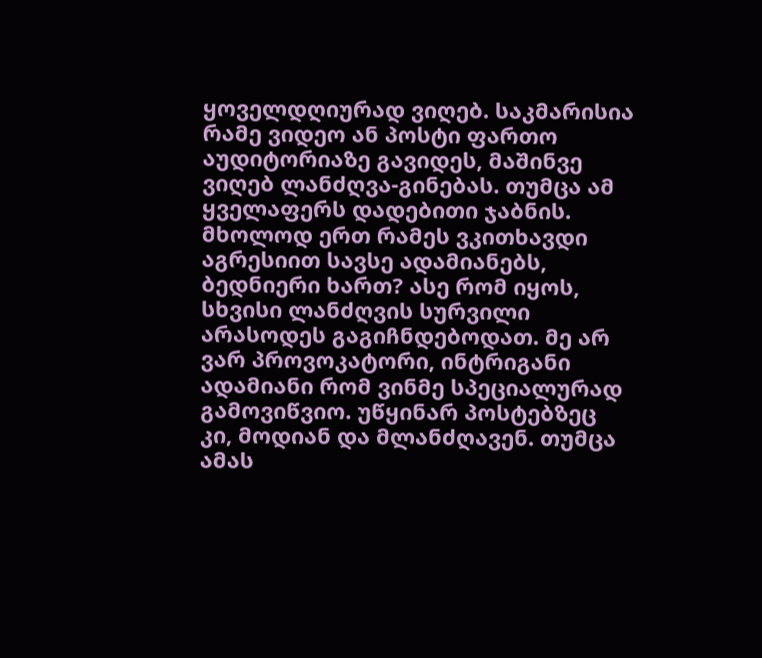ყოველდღიურად ვიღებ. საკმარისია რამე ვიდეო ან პოსტი ფართო აუდიტორიაზე გავიდეს, მაშინვე ვიღებ ლანძღვა-გინებას. თუმცა ამ ყველაფერს დადებითი ჯაბნის. მხოლოდ ერთ რამეს ვკითხავდი აგრესიით სავსე ადამიანებს, ბედნიერი ხართ? ასე რომ იყოს, სხვისი ლანძღვის სურვილი არასოდეს გაგიჩნდებოდათ. მე არ ვარ პროვოკატორი, ინტრიგანი ადამიანი რომ ვინმე სპეციალურად გამოვიწვიო. უწყინარ პოსტებზეც კი, მოდიან და მლანძღავენ. თუმცა ამას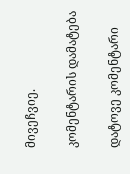მივეჩვიე.

კომენტარის დამატება

დატოვე კომენტარი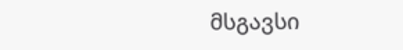მსგავსი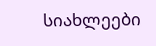სიახლეები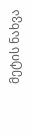მეტის ნახვა